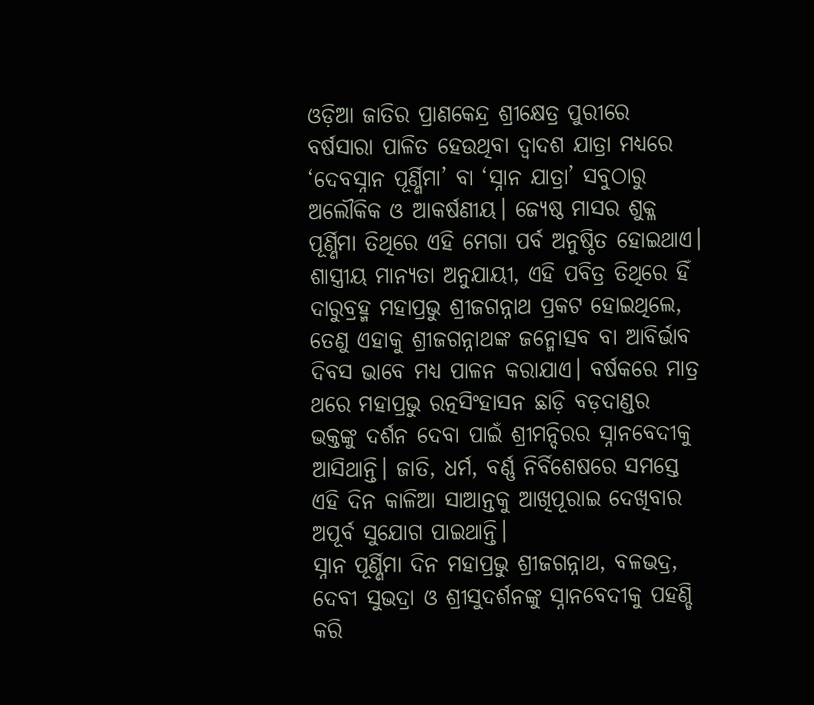ଓଡ଼ିଆ ଜାତିର ପ୍ରାଣକେନ୍ଦ୍ର ଶ୍ରୀକ୍ଷେତ୍ର ପୁରୀରେ ବର୍ଷସାରା ପାଳିତ ହେଉଥିବା ଦ୍ୱାଦଶ ଯାତ୍ରା ମଧ୍ୟରେ ‘ଦେବସ୍ନାନ ପୂର୍ଣ୍ଣିମା’ ବା ‘ସ୍ନାନ ଯାତ୍ରା’ ସବୁଠାରୁ ଅଲୌକିକ ଓ ଆକର୍ଷଣୀୟ। ଜ୍ୟେଷ୍ଠ ମାସର ଶୁକ୍ଳ ପୂର୍ଣ୍ଣିମା ତିଥିରେ ଏହି ମେଗା ପର୍ବ ଅନୁଷ୍ଠିତ ହୋଇଥାଏ। ଶାସ୍ତ୍ରୀୟ ମାନ୍ୟତା ଅନୁଯାୟୀ, ଏହି ପବିତ୍ର ତିଥିରେ ହିଁ ଦାରୁବ୍ରହ୍ମ ମହାପ୍ରଭୁ ଶ୍ରୀଜଗନ୍ନାଥ ପ୍ରକଟ ହୋଇଥିଲେ, ତେଣୁ ଏହାକୁ ଶ୍ରୀଜଗନ୍ନାଥଙ୍କ ଜନ୍ମୋତ୍ସବ ବା ଆବିର୍ଭାବ ଦିବସ ଭାବେ ମଧ୍ୟ ପାଳନ କରାଯାଏ। ବର୍ଷକରେ ମାତ୍ର ଥରେ ମହାପ୍ରଭୁ ରତ୍ନସିଂହାସନ ଛାଡ଼ି ବଡ଼ଦାଣ୍ଡର ଭକ୍ତଙ୍କୁ ଦର୍ଶନ ଦେବା ପାଇଁ ଶ୍ରୀମନ୍ଦିରର ସ୍ନାନବେଦୀକୁ ଆସିଥାନ୍ତି। ଜାତି, ଧର୍ମ, ବର୍ଣ୍ଣ ନିର୍ବିଶେଷରେ ସମସ୍ତେ ଏହି ଦିନ କାଳିଆ ସାଆନ୍ତକୁ ଆଖିପୂରାଇ ଦେଖିବାର ଅପୂର୍ବ ସୁଯୋଗ ପାଇଥାନ୍ତି।
ସ୍ନାନ ପୂର୍ଣ୍ଣିମା ଦିନ ମହାପ୍ରଭୁ ଶ୍ରୀଜଗନ୍ନାଥ, ବଳଭଦ୍ର, ଦେବୀ ସୁଭଦ୍ରା ଓ ଶ୍ରୀସୁଦର୍ଶନଙ୍କୁ ସ୍ନାନବେଦୀକୁ ପହଣ୍ଡି କରି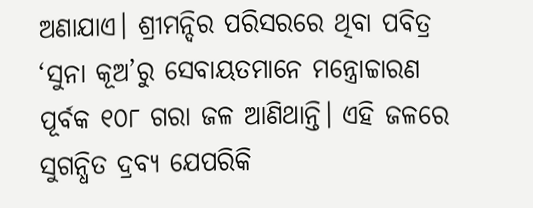ଅଣାଯାଏ। ଶ୍ରୀମନ୍ଦିର ପରିସରରେ ଥିବା ପବିତ୍ର ‘ସୁନା କୂଅ’ରୁ ସେବାୟତମାନେ ମନ୍ତ୍ରୋଚ୍ଚାରଣ ପୂର୍ବକ ୧୦୮ ଗରା ଜଳ ଆଣିଥାନ୍ତି। ଏହି ଜଳରେ ସୁଗନ୍ଧିତ ଦ୍ରବ୍ୟ ଯେପରିକି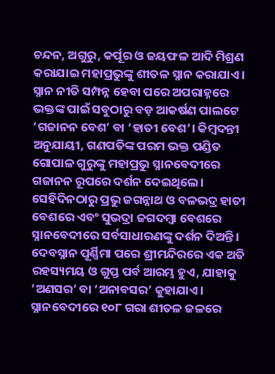ଚନ୍ଦନ, ଅଗୁରୁ, କର୍ପୂର ଓ ଜୟଫଳ ଆଦି ମିଶ୍ରଣ କରାଯାଇ ମହାପ୍ରଭୁଙ୍କୁ ଶୀତଳ ସ୍ନାନ କରାଯାଏ।
ସ୍ନାନ ନୀତି ସମ୍ପନ୍ନ ହେବା ପରେ ଅପରାହ୍ନରେ ଭକ୍ତଙ୍କ ପାଇଁ ସବୁଠାରୁ ବଡ଼ ଆକର୍ଷଣ ପାଲଟେ ‘ଗଜାନନ ବେଶ’ ବା ‘ହାତୀ ବେଶ’। କିମ୍ବଦନ୍ତୀ ଅନୁଯାୟୀ, ଗଣପତିଙ୍କ ପରମ ଭକ୍ତ ପଣ୍ଡିତ ଗୋପାଳ ଗୁରୁଙ୍କୁ ମହାପ୍ରଭୁ ସ୍ନାନବେଦୀରେ ଗଜାନନ ରୂପରେ ଦର୍ଶନ ଦେଇଥିଲେ। ସେହିଦିନଠାରୁ ପ୍ରଭୁ ଜଗନ୍ନାଥ ଓ ବଳଭଦ୍ର ହାତୀ ବେଶରେ ଏବଂ ସୁଭଦ୍ରା ଜଗଦମ୍ବା ବେଶରେ ସ୍ନାନବେଦୀରେ ସର୍ବସାଧାରଣଙ୍କୁ ଦର୍ଶନ ଦିଅନ୍ତି।
ଦେବସ୍ନାନ ପୂର୍ଣ୍ଣିମା ପରେ ଶ୍ରୀମନ୍ଦିରରେ ଏକ ଅତି ରହସ୍ୟମୟ ଓ ଗୁପ୍ତ ପର୍ବ ଆରମ୍ଭ ହୁଏ, ଯାହାକୁ ‘ଅଣସର’ ବା ‘ଅନାବସର’ କୁହାଯାଏ। ସ୍ନାନବେଦୀରେ ୧୦୮ ଗରା ଶୀତଳ ଜଳରେ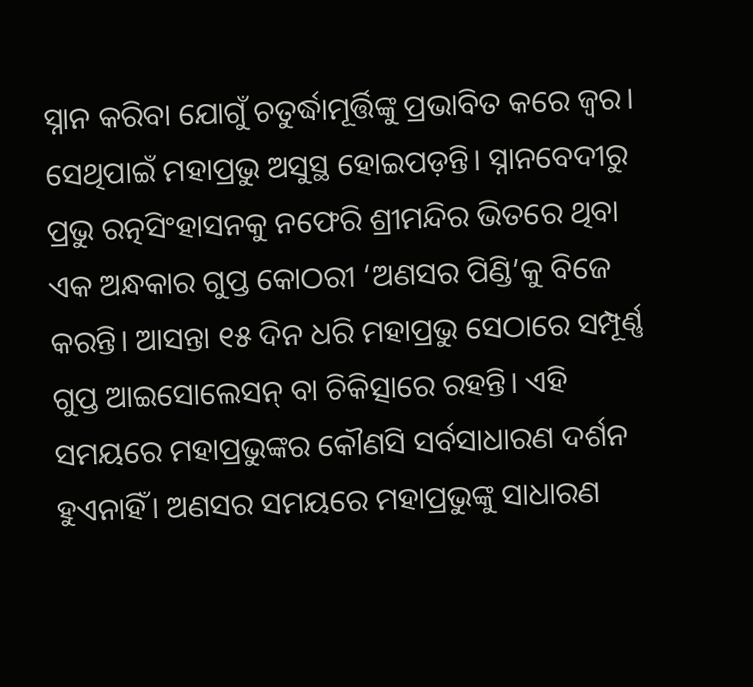ସ୍ନାନ କରିବା ଯୋଗୁଁ ଚତୁର୍ଦ୍ଧାମୂର୍ତ୍ତିଙ୍କୁ ପ୍ରଭାବିତ କରେ ଜ୍ୱର। ସେଥିପାଇଁ ମହାପ୍ରଭୁ ଅସୁସ୍ଥ ହୋଇପଡ଼ନ୍ତି। ସ୍ନାନବେଦୀରୁ ପ୍ରଭୁ ରତ୍ନସିଂହାସନକୁ ନଫେରି ଶ୍ରୀମନ୍ଦିର ଭିତରେ ଥିବା ଏକ ଅନ୍ଧକାର ଗୁପ୍ତ କୋଠରୀ ‘ଅଣସର ପିଣ୍ଡି’କୁ ବିଜେ କରନ୍ତି। ଆସନ୍ତା ୧୫ ଦିନ ଧରି ମହାପ୍ରଭୁ ସେଠାରେ ସମ୍ପୂର୍ଣ୍ଣ ଗୁପ୍ତ ଆଇସୋଲେସନ୍ ବା ଚିକିତ୍ସାରେ ରହନ୍ତି। ଏହି ସମୟରେ ମହାପ୍ରଭୁଙ୍କର କୌଣସି ସର୍ବସାଧାରଣ ଦର୍ଶନ ହୁଏନାହିଁ। ଅଣସର ସମୟରେ ମହାପ୍ରଭୁଙ୍କୁ ସାଧାରଣ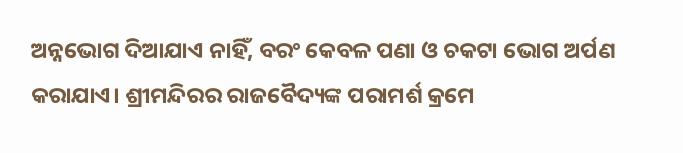ଅନ୍ନଭୋଗ ଦିଆଯାଏ ନାହିଁ, ବରଂ କେବଳ ପଣା ଓ ଚକଟା ଭୋଗ ଅର୍ପଣ କରାଯାଏ। ଶ୍ରୀମନ୍ଦିରର ରାଜବୈଦ୍ୟଙ୍କ ପରାମର୍ଶ କ୍ରମେ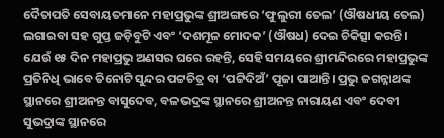ଦୈତାପତି ସେବାୟତମାନେ ମହାପ୍ରଭୁଙ୍କ ଶ୍ରୀଅଙ୍ଗରେ ‘ଫୁଲୁରୀ ତେଲ’ (ଔଷଧୀୟ ତେଲ) ଲଗାଇବା ସହ ଗୁପ୍ତ ଜଡ଼ିବୁଟି ଏବଂ ‘ଦଶମୂଳ ମୋଦକ’ (ଔଷଧ) ଦେଇ ଚିକିତ୍ସା କରନ୍ତି।
ଯେଉଁ ୧୫ ଦିନ ମହାପ୍ରଭୁ ଅଣସର ଘରେ ରହନ୍ତି, ସେହି ସମୟରେ ଶ୍ରୀମନ୍ଦିରରେ ମହାପ୍ରଭୁଙ୍କ ପ୍ରତିନିଧି ଭାବେ ତିନୋଟି ସୁନ୍ଦର ପଟ୍ଟଚିତ୍ର ବା ‘ପଟ୍ଟିଦିଅଁ’ ପୂଜା ପାଆନ୍ତି। ପ୍ରଭୁ ଜଗନ୍ନାଥଙ୍କ ସ୍ଥାନରେ ଶ୍ରୀଅନନ୍ତ ବାସୁଦେବ, ବଳଭଦ୍ରଙ୍କ ସ୍ଥାନରେ ଶ୍ରୀଅନନ୍ତ ନାରାୟଣ ଏବଂ ଦେବୀ ସୁଭଦ୍ରାଙ୍କ ସ୍ଥାନରେ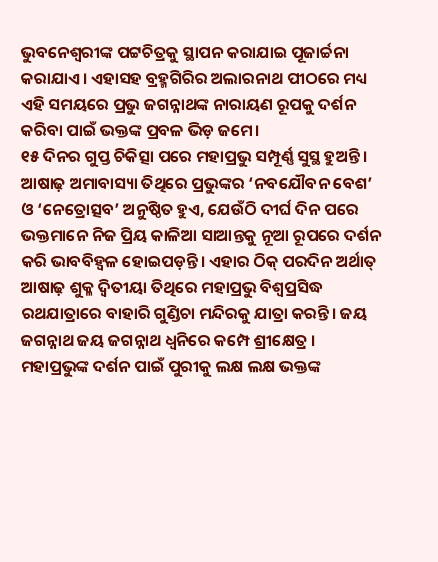ଭୁବନେଶ୍ୱରୀଙ୍କ ପଟ୍ଟଚିତ୍ରକୁ ସ୍ଥାପନ କରାଯାଇ ପୂଜାର୍ଚ୍ଚନା କରାଯାଏ। ଏହାସହ ବ୍ରହ୍ମଗିରିର ଅଲାରନାଥ ପୀଠରେ ମଧ୍ୟ ଏହି ସମୟରେ ପ୍ରଭୁ ଜଗନ୍ନାଥଙ୍କ ନାରାୟଣ ରୂପକୁ ଦର୍ଶନ କରିବା ପାଇଁ ଭକ୍ତଙ୍କ ପ୍ରବଳ ଭିଡ଼ ଜମେ।
୧୫ ଦିନର ଗୁପ୍ତ ଚିକିତ୍ସା ପରେ ମହାପ୍ରଭୁ ସମ୍ପୂର୍ଣ୍ଣ ସୁସ୍ଥ ହୁଅନ୍ତି। ଆଷାଢ଼ ଅମାବାସ୍ୟା ତିଥିରେ ପ୍ରଭୁଙ୍କର ‘ନବଯୌବନ ବେଶ’ ଓ ‘ନେତ୍ରୋତ୍ସବ’ ଅନୁଷ୍ଠିତ ହୁଏ, ଯେଉଁଠି ଦୀର୍ଘ ଦିନ ପରେ ଭକ୍ତମାନେ ନିଜ ପ୍ରିୟ କାଳିଆ ସାଆନ୍ତକୁ ନୂଆ ରୂପରେ ଦର୍ଶନ କରି ଭାବବିହ୍ୱଳ ହୋଇପଡ଼ନ୍ତି। ଏହାର ଠିକ୍ ପରଦିନ ଅର୍ଥାତ୍ ଆଷାଢ଼ ଶୁକ୍ଳ ଦ୍ୱିତୀୟା ତିଥିରେ ମହାପ୍ରଭୁ ବିଶ୍ୱପ୍ରସିଦ୍ଧ ରଥଯାତ୍ରାରେ ବାହାରି ଗୁଣ୍ଡିଚା ମନ୍ଦିରକୁ ଯାତ୍ରା କରନ୍ତି। ଜୟ ଜଗନ୍ନାଥ ଜୟ ଜଗନ୍ନାଥ ଧ୍ବନିରେ କମ୍ପେ ଶ୍ରୀକ୍ଷେତ୍ର । ମହାପ୍ରଭୁଙ୍କ ଦର୍ଶନ ପାଇଁ ପୁରୀକୁ ଲକ୍ଷ ଲକ୍ଷ ଭକ୍ତଙ୍କ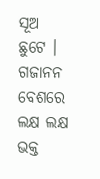ସୂଅ ଛୁଟେ । ଗଜାନନ ବେଶରେ ଲକ୍ଷ ଲକ୍ଷ ଭକ୍ତ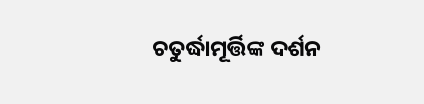ଚତୁର୍ଦ୍ଧାମୂର୍ତ୍ତିଙ୍କ ଦର୍ଶନ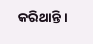କରିଥାନ୍ତି ।